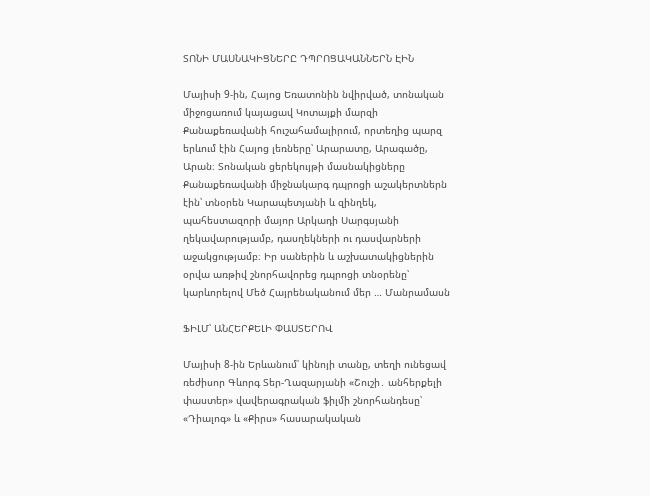ՏՈՆԻ ՄԱՍՆԱԿԻՑՆԵՐԸ ԴՊՐՈՑԱԿԱՆՆԵՐՆ ԷԻՆ

Մայիսի 9-ին, Հայոց Եռատոնին նվիրված, տոնական միջոցառում կայացավ Կոտայքի մարզի Քանաքեռավանի հուշահամալիրում, որտեղից պարզ երևում էին Հայոց լեռները՝ Արարատը, Արագածը, Արան։ Տոնական ցերեկույթի մասնակիցները Քանաքեռավանի միջնակարգ դպրոցի աշակերտներն էին՝ տնօրեն Կարապետյանի և զինղեկ, պահեստազորի մայոր Արկադի Սարգսյանի ղեկավարությամբ, դասղեկների ու դասվարների աջակցությամբ։ Իր սաներին և աշխատակիցներին օրվա առթիվ շնորհավորեց դպրոցի տնօրենը՝ կարևորելով Մեծ Հայրենականում մեր … Մանրամասն

ՖԻԼՄ՝ ԱՆՀԵՐՔԵԼԻ ՓԱՍՏԵՐՈՎ

Մայիսի 8-ին Երևանում՝ կինոյի տանը, տեղի ունեցավ ռեժիսոր Գևորգ Տեր-Ղազարյանի «Շուշի․ անհերքելի փաստեր» վավերագրական ֆիլմի շնորհանդեսը՝ «Դիալոգ» և «Քիրս» հասարակական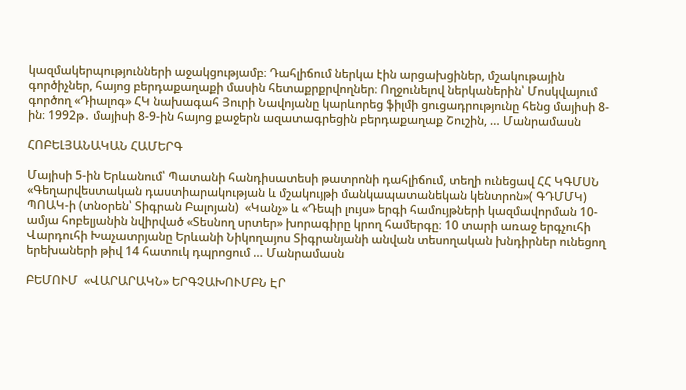կազմակերպությունների աջակցությամբ։ Դահլիճում ներկա էին արցախցիներ, մշակութային գործիչներ, հայոց բերդաքաղաքի մասին հետաքրքրվողներ։ Ողջունելով ներկաներին՝ Մոսկվայում գործող «Դիալոգ» ՀԿ նախագահ Յուրի Նավոյանը կարևորեց ֆիլմի ցուցադրությունը հենց մայիսի 8-ին։ 1992թ․ մայիսի 8-9-ին հայոց քաջերն ազատագրեցին բերդաքաղաք Շուշին, … Մանրամասն

ՀՈԲԵԼՅԱՆԱԿԱՆ ՀԱՄԵՐԳ

Մայիսի 5-ին Երևանում՝ Պատանի հանդիսատեսի թատրոնի դահլիճում, տեղի ունեցավ ՀՀ ԿԳՄՍՆ «Գեղարվեստական դաստիարակության և մշակույթի մանկապատանեկան կենտրոն»( ԳԴՄՄԿ) ՊՈԱԿ-ի (տնօրեն՝ Տիգրան Բալոյան)  «Կանչ» և «Դեպի լույս» երգի համույթների կազմավորման 10-ամյա հոբելյանին նվիրված «Տեսնող սրտեր» խորագիրը կրող համերգը։ 10 տարի առաջ երգչուհի Վարդուհի Խաչատրյանը Երևանի Նիկողայոս Տիգրանյանի անվան տեսողական խնդիրներ ունեցող երեխաների թիվ 14 հատուկ դպրոցում … Մանրամասն

ԲԵՄՈՒՄ  «ՎԱՐԱՐԱԿՆ» ԵՐԳՉԱԽՈՒՄԲՆ ԷՐ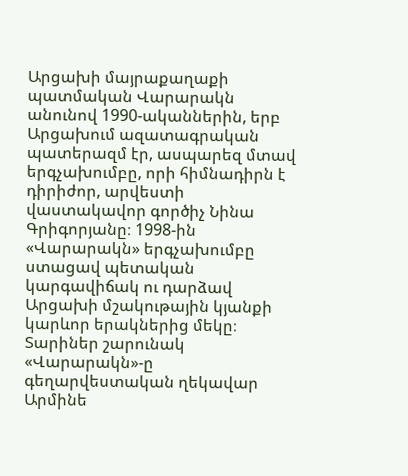Արցախի մայրաքաղաքի պատմական Վարարակն անունով 1990-ականներին, երբ Արցախում ազատագրական պատերազմ էր, ասպարեզ մտավ երգչախումբը, որի հիմնադիրն է դիրիժոր, արվեստի վաստակավոր գործիչ Նինա Գրիգորյանը։ 1998-ին «Վարարակն» երգչախումբը ստացավ պետական կարգավիճակ ու դարձավ Արցախի մշակութային կյանքի կարևոր երակներից մեկը։ Տարիներ շարունակ «Վարարակն»-ը գեղարվեստական ղեկավար Արմինե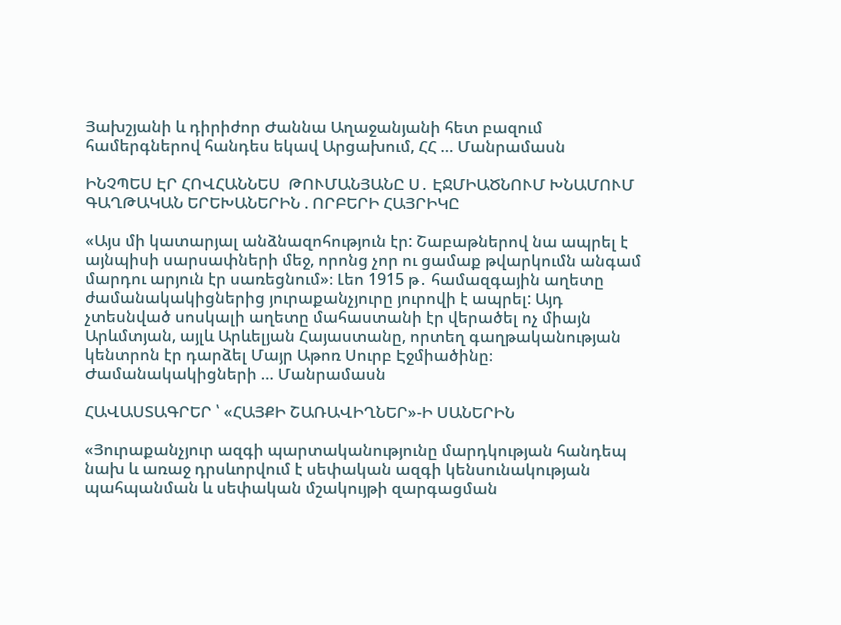Յախշյանի և դիրիժոր Ժաննա Աղաջանյանի հետ բազում համերգներով հանդես եկավ Արցախում, ՀՀ … Մանրամասն

ԻՆՉՊԵՍ ԷՐ ՀՈՎՀԱՆՆԵՍ  ԹՈՒՄԱՆՅԱՆԸ Ս․ ԷՋՄԻԱԾՆՈՒՄ ԽՆԱՄՈՒՄ ԳԱՂԹԱԿԱՆ ԵՐԵԽԱՆԵՐԻՆ . ՈՐԲԵՐԻ ՀԱՅՐԻԿԸ

«Այս մի կատարյալ անձնազոհություն էր: Շաբաթներով նա ապրել է այնպիսի սարսափների մեջ, որոնց չոր ու ցամաք թվարկումն անգամ մարդու արյուն էր սառեցնում»։ Լեո 1915 թ․ համազգային աղետը ժամանակակիցներից յուրաքանչյուրը յուրովի է ապրել: Այդ չտեսնված սոսկալի աղետը մահաստանի էր վերածել ոչ միայն Արևմտյան, այլև Արևելյան Հայաստանը, որտեղ գաղթականության կենտրոն էր դարձել Մայր Աթոռ Սուրբ Էջմիածինը։ Ժամանակակիցների … Մանրամասն

ՀԱՎԱՍՏԱԳՐԵՐ ՝ «ՀԱՅՔԻ ՇԱՌԱՎԻՂՆԵՐ»-Ի ՍԱՆԵՐԻՆ

«Յուրաքանչյուր ազգի պարտականությունը մարդկության հանդեպ նախ և առաջ դրսևորվում է սեփական ազգի կենսունակության պահպանման և սեփական մշակույթի զարգացման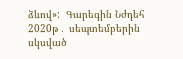ձևով»:  Գարեգին Նժդեհ  2020թ․ սեպտեմբերին սկսված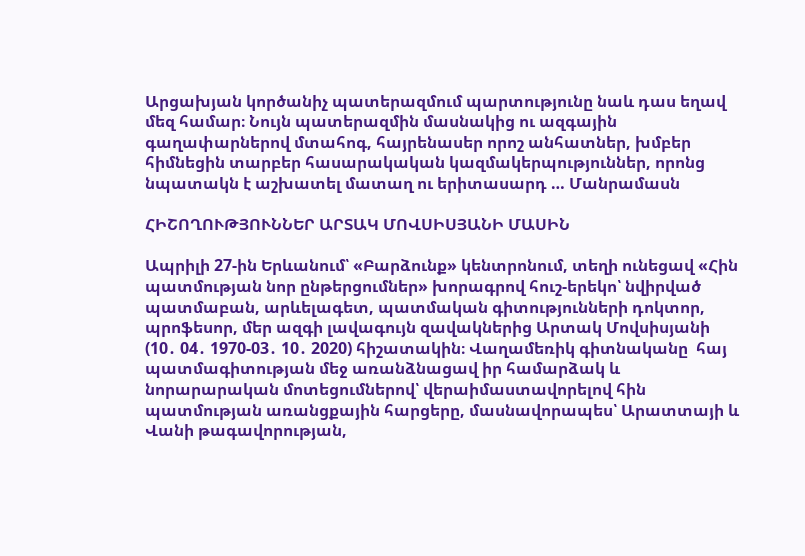Արցախյան կործանիչ պատերազմում պարտությունը նաև դաս եղավ մեզ համար։ Նույն պատերազմին մասնակից ու ազգային գաղափարներով մտահոգ, հայրենասեր որոշ անհատներ, խմբեր հիմնեցին տարբեր հասարակական կազմակերպություններ, որոնց նպատակն է աշխատել մատաղ ու երիտասարդ … Մանրամասն

ՀԻՇՈՂՈՒԹՅՈՒՆՆԵՐ ԱՐՏԱԿ ՄՈՎՍԻՍՅԱՆԻ ՄԱՍԻՆ

Ապրիլի 27-ին Երևանում՝ «Բարձունք» կենտրոնում, տեղի ունեցավ «Հին պատմության նոր ընթերցումներ» խորագրով հուշ-երեկո՝ նվիրված պատմաբան, արևելագետ, պատմական գիտությունների դոկտոր, պրոֆեսոր, մեր ազգի լավագույն զավակներից Արտակ Մովսիսյանի (10․ 04․ 1970-03․ 10․ 2020) հիշատակին։ Վաղամեռիկ գիտնականը  հայ պատմագիտության մեջ առանձնացավ իր համարձակ և նորարարական մոտեցումներով՝ վերաիմաստավորելով հին պատմության առանցքային հարցերը, մասնավորապես՝ Արատտայի և Վանի թագավորության,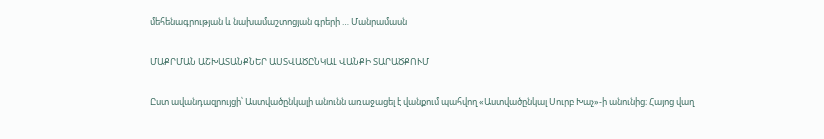մեհենագրության և նախամաշտոցյան գրերի … Մանրամասն

ՄԱՔՐՄԱՆ ԱՇԽԱՏԱՆՔՆԵՐ ԱՍՏՎԱԾԸՆԿԱԼ ՎԱՆՔԻ ՏԱՐԱԾՔՈՒՄ

Ըստ ավանդազրույցի՝ Աստվածընկալի անունն առաջացել է վանքում պահվող «Աստվածընկալ Սուրբ Խաչ»-ի անունից։ Հայոց վաղ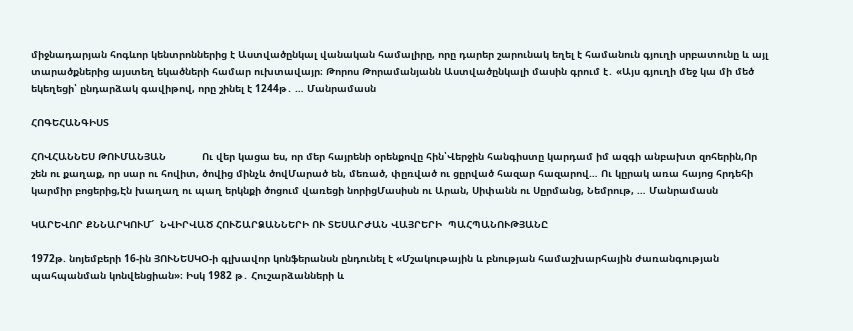միջնադարյան հոգևոր կենտրոններից է Աստվածընկալ վանական համալիրը, որը դարեր շարունակ եղել է համանուն գյուղի սրբատունը և այլ տարածքներից այստեղ եկածների համար ուխտավայր։ Թորոս Թորամանյանն Աստվածընկալի մասին գրում է․ «Այս գյուղի մեջ կա մի մեծ եկեղեցի՝ ընդարձակ գավիթով, որը շինել է 1244թ․ … Մանրամասն

ՀՈԳԵՀԱՆԳԻՍՏ

ՀՈՎՀԱՆՆԵՍ ԹՈՒՄԱՆՅԱՆ            Ու վեր կացա ես, որ մեր հայրենի օրենքովը հին՝Վերջին հանգիստը կարդամ իմ ազգի անբախտ զոհերին,Որ շեն ու քաղաք, որ սար ու հովիտ, ծովից մինչև ծովՄարած են, մեռած, փըռված ու ցըրված հազար հազարով… Ու կըրակ առա հայոց հրդեհի կարմիր բոցերից,Էն խաղաղ ու պաղ երկնքի ծոցում վառեցի նորիցՄասիսն ու Արան, Սիփանն ու Սըրմանց, Նեմրութ, … Մանրամասն

ԿԱՐԵՎՈՐ ՔՆՆԱՐԿՈՒՄ՜  ՆՎԻՐՎԱԾ ՀՈՒՇԱՐՁԱՆՆԵՐԻ ՈՒ ՏԵՍԱՐԺԱՆ ՎԱՅՐԵՐԻ  ՊԱՀՊԱՆՈՒԹՅԱՆԸ

1972թ. նոյեմբերի 16-ին ՅՈՒՆԵՍԿՕ-ի գլխավոր կոնֆերանսն ընդունել է «Մշակութային և բնության համաշխարհային ժառանգության պահպանման կոնվենցիան»։ Իսկ 1982 թ․ Հուշարձանների և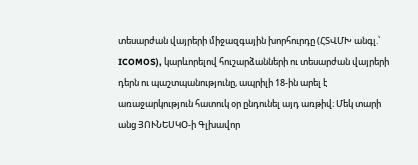տեսարժան վայրերի միջազգային խորհուրդը (ՀՏՎՄԽ անգլ.՝ ICOMOS), կարևորելով հուշարձանների ու տեսարժան վայրերի դերն ու պաշտպանությունը, ապրիլի 18-ին արել է առաջարկություն հատուկ օր ընդունել այդ առթիվ։ Մեկ տարի անց ՅՈՒՆԵՍԿՕ-ի Գլխավոր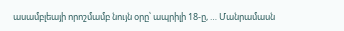ասամբլեայի որոշմամբ նույն օրը՝ ապրիլի 18-ը, … Մանրամասն